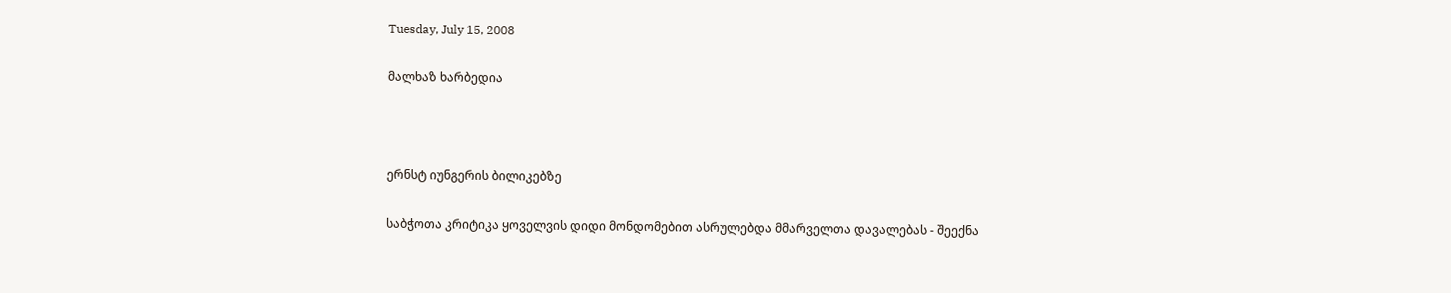Tuesday, July 15, 2008

მალხაზ ხარბედია



ერნსტ იუნგერის ბილიკებზე

საბჭოთა კრიტიკა ყოველვის დიდი მონდომებით ასრულებდა მმარველთა დავალებას - შეექნა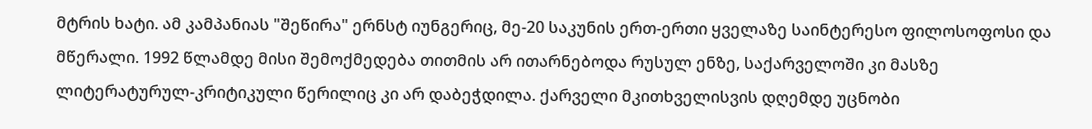მტრის ხატი. ამ კამპანიას "შეწირა" ერნსტ იუნგერიც, მე-20 საკუნის ერთ-ერთი ყველაზე საინტერესო ფილოსოფოსი და მწერალი. 1992 წლამდე მისი შემოქმედება თითმის არ ითარნებოდა რუსულ ენზე, საქარველოში კი მასზე ლიტერატურულ-კრიტიკული წერილიც კი არ დაბეჭდილა. ქარველი მკითხველისვის დღემდე უცნობი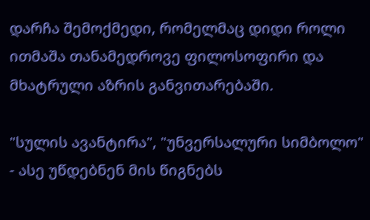დარჩა შემოქმედი, რომელმაც დიდი როლი ითმაშა თანამედროვე ფილოსოფირი და მხატრული აზრის განვითარებაში.

"სულის ავანტირა", "უნვერსალური სიმბოლო" - ასე უწდებნენ მის წიგნებს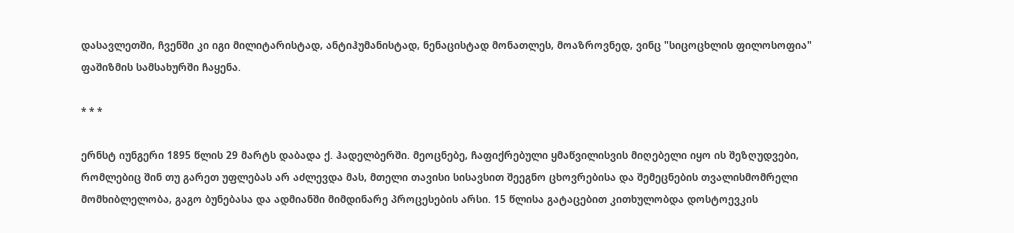დასავლეთში, ჩვენში კი იგი მილიტარისტად, ანტიჰუმანისტად, ნენაცისტად მონათლეს, მოაზროვნედ, ვინც "სიცოცხლის ფილოსოფია" ფაშიზმის სამსახურში ჩაყენა.

* * *

ერნსტ იუნგერი 1895 წლის 29 მარტს დაბადა ქ. ჰადელბერში. მეოცნებე, ჩაფიქრებული ყმაწვილისვის მიღებელი იყო ის შეზღუდვები, რომლებიც შინ თუ გარეთ უფლებას არ აძლევდა მას, მთელი თავისი სისავსით შეეგნო ცხოვრებისა და შემეცნების თვალისმომრელი მომხიბლელობა, გაგო ბუნებასა და ადმიანში მიმდინარე პროცესების არსი. 15 წლისა გატაცებით კითხულობდა დოსტოევკის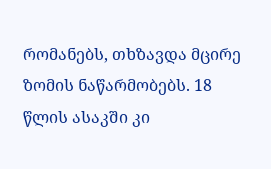რომანებს, თხზავდა მცირე ზომის ნაწარმობებს. 18 წლის ასაკში კი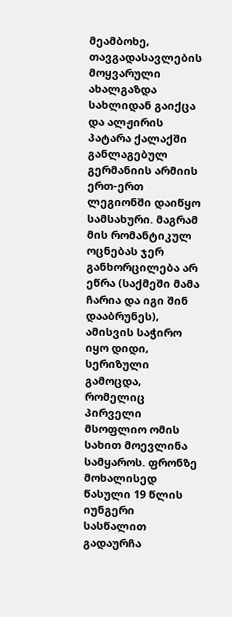მეამბოხე, თავგადასავლების მოყვარული ახალგაზდა სახლიდან გაიქცა და ალჟირის პატარა ქალაქში განლაგებულ გერმანიის არმიის ერთ-ერთ ლეგიონში დაიწყო სამსახური. მაგრამ მის რომანტიკულ ოცნებას ჯერ განხორცილება არ ეწრა (საქმეში მამა ჩარია და იგი შინ დააბრუნეს), ამისვის საჭირო იყო დიდი, სერიზული გამოცდა, რომელიც პირველი მსოფლიო ომის სახით მოევლინა სამყაროს. ფრონზე მოხალისედ წასული 19 წლის იუნგერი სასწალით გადაურჩა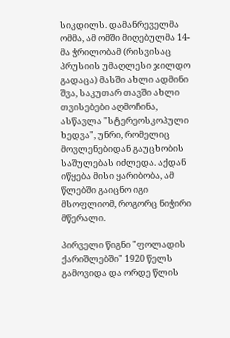სიკდილს. დამანრეველმა ომმა, ამ ომში მიღებულმა 14-მა ჭრილობამ (რისვისაც პრუსიის უმაღლესი ჯილდო გადაცა) მასში ახლი ადმინი შვა, საკუთარ თავში ახლი თვისებები აღმოჩინა, ასწავლა "სტერეოსკოპული ხედვა", უნრი, რომელიც მოვლენებიდან გაუცხობის საშულებას იძლედა. აქდან იწყება მისი ყარიბობა, ამ წლებში გაიცნო იგი მსოფლიომ, როგორც ნიჭირი მწერალი.

პირველი წიგნი "ფოლადის ქარიშლებში" 1920 წელს გამოვიდა და ორდე წლის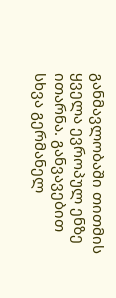განმავლობაში თითმის ყველა ევროპულ ენზე ითარნა. განვავებით სხვა გერმანელ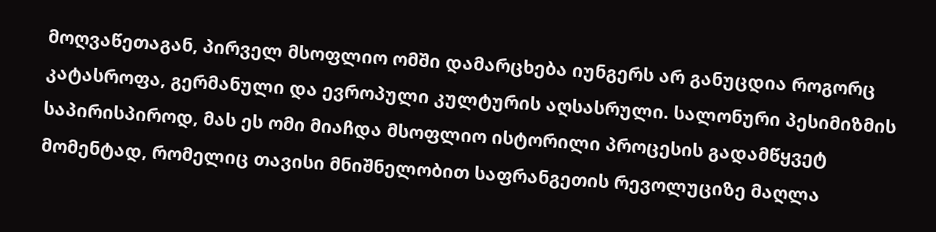მოღვაწეთაგან, პირველ მსოფლიო ომში დამარცხება იუნგერს არ განუცდია როგორც კატასროფა, გერმანული და ევროპული კულტურის აღსასრული. სალონური პესიმიზმის საპირისპიროდ, მას ეს ომი მიაჩდა მსოფლიო ისტორილი პროცესის გადამწყვეტ მომენტად, რომელიც თავისი მნიშნელობით საფრანგეთის რევოლუციზე მაღლა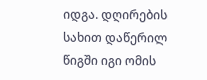იდგა. დღირების სახით დაწერილ წიგში იგი ომის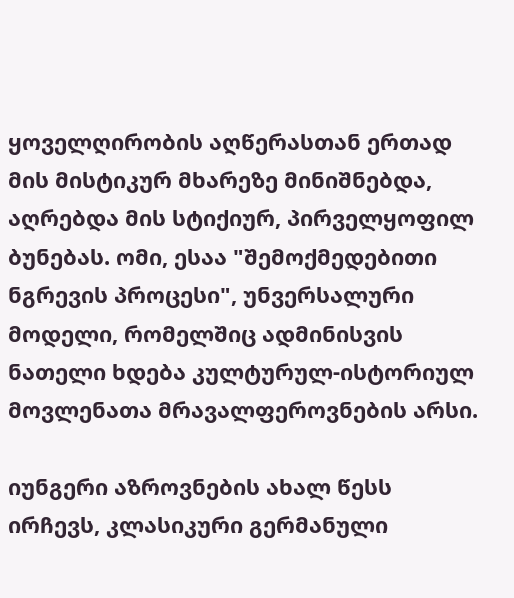ყოველღირობის აღწერასთან ერთად მის მისტიკურ მხარეზე მინიშნებდა, აღრებდა მის სტიქიურ, პირველყოფილ ბუნებას. ომი, ესაა "შემოქმედებითი ნგრევის პროცესი", უნვერსალური მოდელი, რომელშიც ადმინისვის ნათელი ხდება კულტურულ-ისტორიულ მოვლენათა მრავალფეროვნების არსი.

იუნგერი აზროვნების ახალ წესს ირჩევს, კლასიკური გერმანული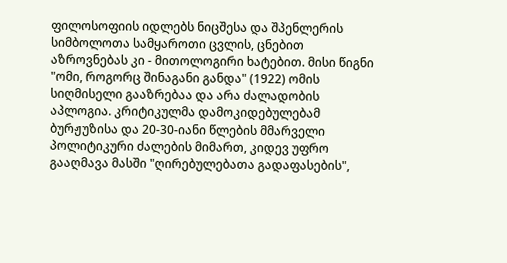ფილოსოფიის იდლებს ნიცშესა და შპენლერის სიმბოლოთა სამყაროთი ცვლის, ცნებით აზროვნებას კი - მითოლოგირი ხატებით. მისი წიგნი "ომი, როგორც შინაგანი განდა" (1922) ომის სიღმისელი გააზრებაა და არა ძალადობის აპლოგია. კრიტიკულმა დამოკიდებულებამ ბურჟუზისა და 20-30-იანი წლების მმარველი პოლიტიკური ძალების მიმართ, კიდევ უფრო გააღმავა მასში "ღირებულებათა გადაფასების",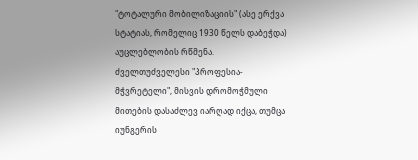"ტოტალური მობილიზაციის" (ასე ერქვა სტატიას, რომელიც 1930 წელს დაბეჭდა) აუცლებლობის რწმენა. ძველთუძველესი "პროფესია-მჭვრეტელი", მისვის დრომოჭმული მითების დასაძლევ იარღად იქცა, თუმცა იუნგერის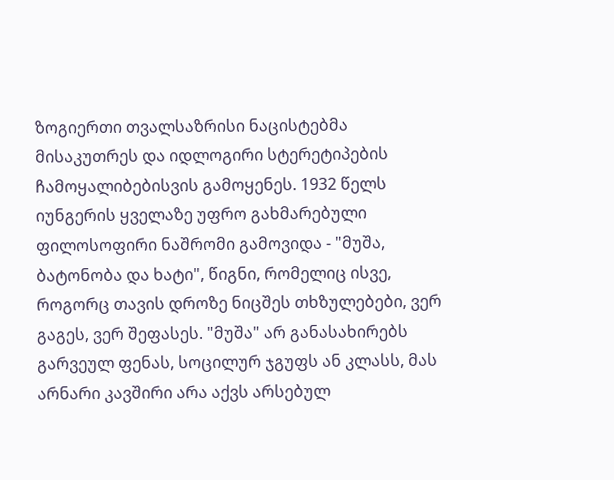ზოგიერთი თვალსაზრისი ნაცისტებმა მისაკუთრეს და იდლოგირი სტერეტიპების ჩამოყალიბებისვის გამოყენეს. 1932 წელს იუნგერის ყველაზე უფრო გახმარებული ფილოსოფირი ნაშრომი გამოვიდა - "მუშა, ბატონობა და ხატი", წიგნი, რომელიც ისვე, როგორც თავის დროზე ნიცშეს თხზულებები, ვერ გაგეს, ვერ შეფასეს. "მუშა" არ განასახირებს გარვეულ ფენას, სოცილურ ჯგუფს ან კლასს, მას არნარი კავშირი არა აქვს არსებულ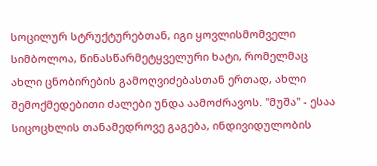სოცილურ სტრუქტურებთან, იგი ყოვლისმომველი სიმბოლოა, წინასწარმეტყველური ხატი, რომელმაც ახლი ცნობირების გამოღვიძებასთან ერთად, ახლი შემოქმედებითი ძალები უნდა აამოძრავოს. "მუშა" - ესაა სიცოცხლის თანამედროვე გაგება, ინდივიდულობის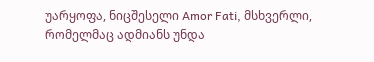უარყოფა, ნიცშესელი Amor Fati, მსხვერლი, რომელმაც ადმიანს უნდა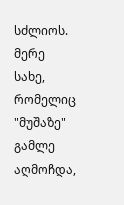სძლიოს. მერე სახე, რომელიც "მუშაზე" გამლე აღმოჩდა,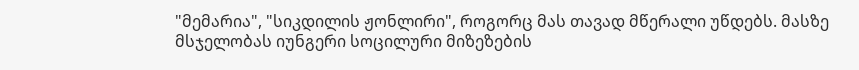"მემარია", "სიკდილის ჟონლირი", როგორც მას თავად მწერალი უწდებს. მასზე მსჯელობას იუნგერი სოცილური მიზეზების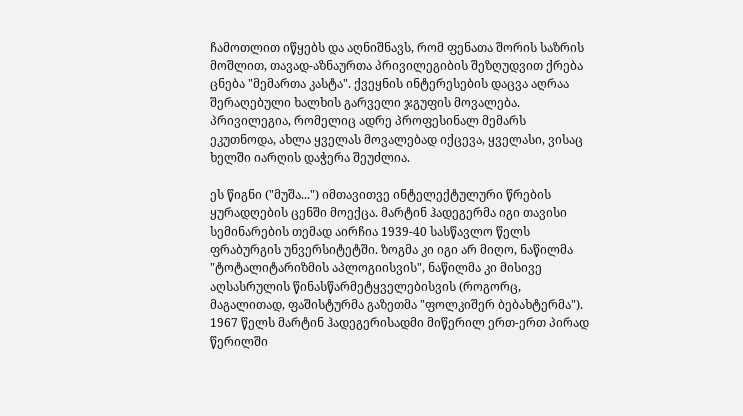ჩამოთლით იწყებს და აღნიშნავს, რომ ფენათა შორის საზრის მოშლით, თავად-აზნაურთა პრივილეგიბის შეზღუდვით ქრება ცნება "მემართა კასტა". ქვეყნის ინტერესების დაცვა აღრაა შერაღებული ხალხის გარველი ჯგუფის მოვალება. პრივილეგია, რომელიც ადრე პროფესინალ მემარს ეკუთნოდა, ახლა ყველას მოვალებად იქცევა, ყველასი, ვისაც ხელში იარღის დაჭერა შეუძლია.

ეს წიგნი ("მუშა...") იმთავითვე ინტელექტულური წრების ყურადღების ცენში მოექცა. მარტინ ჰადეგერმა იგი თავისი სემინარების თემად აირჩია 1939-40 სასწავლო წელს ფრაბურგის უნვერსიტეტში. ზოგმა კი იგი არ მიღო, ნაწილმა "ტოტალიტარიზმის აპლოგიისვის", ნაწილმა კი მისივე აღსასრულის წინასწარმეტყველებისვის (როგორც, მაგალითად, ფაშისტურმა გაზეთმა "ფოლკიშერ ბებახტერმა"). 1967 წელს მარტინ ჰადეგერისადმი მიწერილ ერთ-ერთ პირად წერილში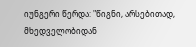იუნგერი წერდა: "წიგნი, არსებითად, მხედველობიდან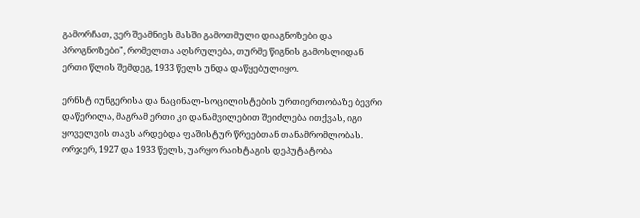გამორჩათ, ვერ შეამნიეს მასში გამოთმული დიაგნოზები და პროგნოზები", რომელთა აღსრულება, თურმე წიგნის გამოსლიდან ერთი წლის შემდეგ, 1933 წელს უნდა დაწყებულიყო.

ერნსტ იუნგერისა და ნაცინალ-სოცილისტების ურთიერთობაზე ბევრი დაწერილა, მაგრამ ერთი კი დანამვილებით შეიძლება ითქვას, იგი ყოველვის თავს არდებდა ფაშისტურ წრეებთან თანამრომლობას. ორჯერ, 1927 და 1933 წელს, უარყო რაიხტაგის დეპუტატობა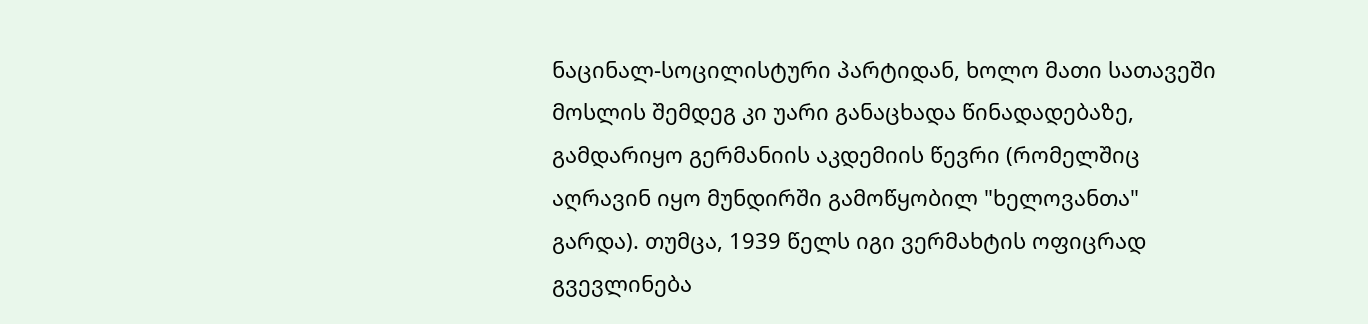ნაცინალ-სოცილისტური პარტიდან, ხოლო მათი სათავეში მოსლის შემდეგ კი უარი განაცხადა წინადადებაზე, გამდარიყო გერმანიის აკდემიის წევრი (რომელშიც აღრავინ იყო მუნდირში გამოწყობილ "ხელოვანთა" გარდა). თუმცა, 1939 წელს იგი ვერმახტის ოფიცრად გვევლინება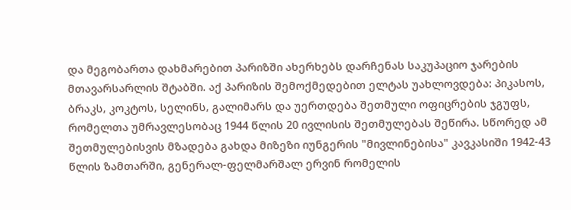და მეგობართა დახმარებით პარიზში ახერხებს დარჩენას საკუპაციო ჯარების მთავარსარლის შტაბში. აქ პარიზის შემოქმედებით ელტას უახლოვდება: პიკასოს, ბრაკს, კოკტოს, სელინს, გალიმარს და უერთდება შეთმული ოფიცრების ჯგუფს, რომელთა უმრავლესობაც 1944 წლის 20 ივლისის შეთმულებას შეწირა. სწორედ ამ შეთმულებისვის მზადება გახდა მიზეზი იუნგერის "მივლინებისა" კავკასიში 1942-43 წლის ზამთარში, გენერალ-ფელმარშალ ერვინ რომელის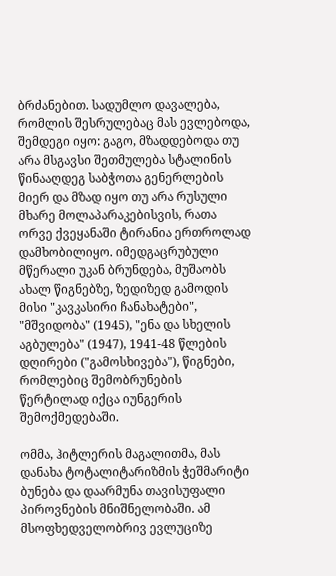ბრძანებით. სადუმლო დავალება, რომლის შესრულებაც მას ევლებოდა, შემდეგი იყო: გაგო, მზადდებოდა თუ არა მსგავსი შეთმულება სტალინის წინააღდეგ საბჭოთა გენერლების მიერ და მზად იყო თუ არა რუსული მხარე მოლაპარაკებისვის, რათა ორვე ქვეყანაში ტირანია ერთროლად დამხობილიყო. იმედგაცრუბული მწერალი უკან ბრუნდება, მუშაობს ახალ წიგნებზე, ზედიზედ გამოდის მისი "კავკასირი ჩანახატები", "მშვიდობა" (1945), "ენა და სხელის აგბულება" (1947), 1941-48 წლების დღირები ("გამოსხივება"), წიგნები, რომლებიც შემობრუნების წერტილად იქცა იუნგერის შემოქმედებაში.

ომმა, ჰიტლერის მაგალითმა, მას დანახა ტოტალიტარიზმის ჭეშმარიტი ბუნება და დაარმუნა თავისუფალი პიროვნების მნიშნელობაში. ამ მსოფხედველობრივ ევლუციზე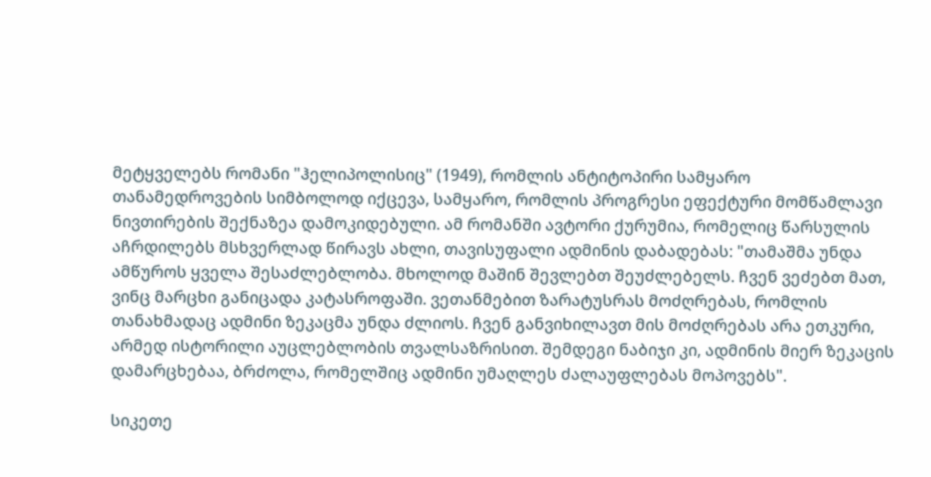მეტყველებს რომანი "ჰელიპოლისიც" (1949), რომლის ანტიტოპირი სამყარო თანამედროვების სიმბოლოდ იქცევა, სამყარო, რომლის პროგრესი ეფექტური მომწამლავი ნივთირების შექნაზეა დამოკიდებული. ამ რომანში ავტორი ქურუმია, რომელიც წარსულის აჩრდილებს მსხვერლად წირავს ახლი, თავისუფალი ადმინის დაბადებას: "თამაშმა უნდა ამწუროს ყველა შესაძლებლობა. მხოლოდ მაშინ შევლებთ შეუძლებელს. ჩვენ ვეძებთ მათ, ვინც მარცხი განიცადა კატასროფაში. ვეთანმებით ზარატუსრას მოძღრებას, რომლის თანახმადაც ადმინი ზეკაცმა უნდა ძლიოს. ჩვენ განვიხილავთ მის მოძღრებას არა ეთკური, არმედ ისტორილი აუცლებლობის თვალსაზრისით. შემდეგი ნაბიჯი კი, ადმინის მიერ ზეკაცის დამარცხებაა, ბრძოლა, რომელშიც ადმინი უმაღლეს ძალაუფლებას მოპოვებს".

სიკეთე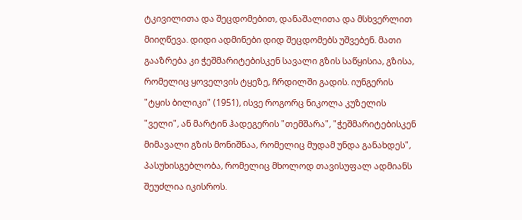ტკივილითა და შეცდომებით, დანაშალითა და მსხვერლით მიიღწევა. დიდი ადმინები დიდ შეცდომებს უშვებენ. მათი გააზრება კი ჭეშმარიტებისკენ სავალი გზის საწყისია, გზისა, რომელიც ყოველვის ტყეზე, ჩრდილში გადის. იუნგერის "ტყის ბილიკი" (1951), ისვე როგორც ნიკოლა კუზელის "ველი", ან მარტინ ჰადეგერის "თემშარა", "ჭეშმარიტებისკენ მიმავალი გზის მონიშნაა, რომელიც მუდამ უნდა განახდეს", პასუხისგებლობა, რომელიც მხოლოდ თავისუფალ ადმიანს შეუძლია იკისროს.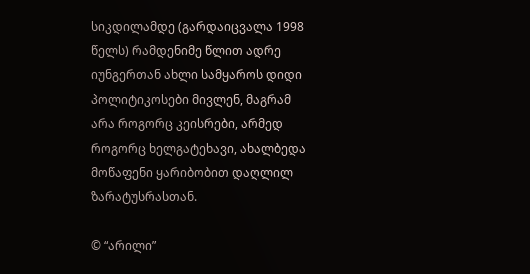სიკდილამდე (გარდაიცვალა 1998 წელს) რამდენიმე წლით ადრე იუნგერთან ახლი სამყაროს დიდი პოლიტიკოსები მივლენ, მაგრამ არა როგორც კეისრები, არმედ როგორც ხელგატეხავი, ახალბედა მოწაფენი ყარიბობით დაღლილ ზარატუსრასთან.

© “არილი”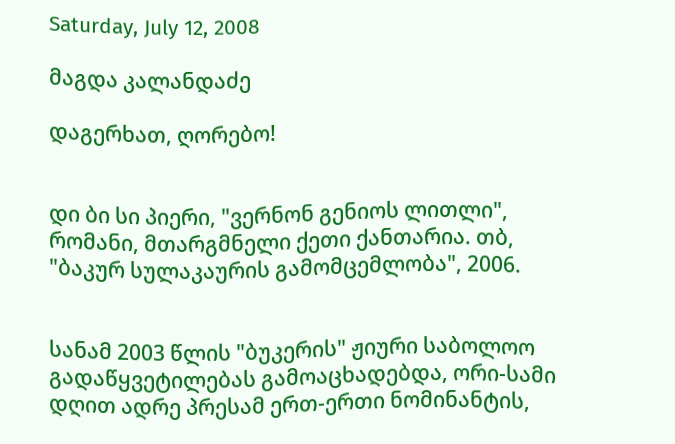Saturday, July 12, 2008

მაგდა კალანდაძე

დაგერხათ, ღორებო!


დი ბი სი პიერი, "ვერნონ გენიოს ლითლი", რომანი, მთარგმნელი ქეთი ქანთარია. თბ, "ბაკურ სულაკაურის გამომცემლობა", 2006.


სანამ 2003 წლის "ბუკერის" ჟიური საბოლოო გადაწყვეტილებას გამოაცხადებდა, ორი-სამი დღით ადრე პრესამ ერთ-ერთი ნომინანტის,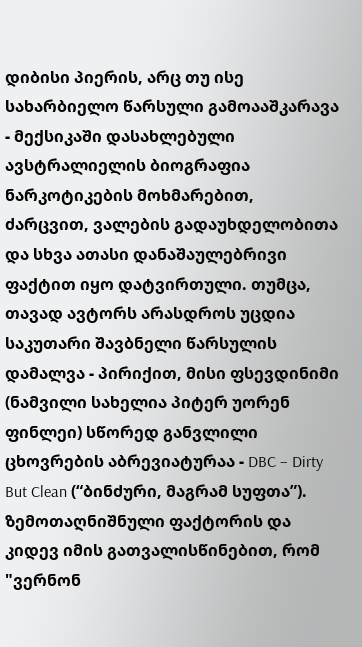დიბისი პიერის, არც თუ ისე სახარბიელო წარსული გამოააშკარავა - მექსიკაში დასახლებული ავსტრალიელის ბიოგრაფია ნარკოტიკების მოხმარებით, ძარცვით, ვალების გადაუხდელობითა და სხვა ათასი დანაშაულებრივი ფაქტით იყო დატვირთული. თუმცა, თავად ავტორს არასდროს უცდია საკუთარი შავბნელი წარსულის დამალვა - პირიქით, მისი ფსევდინიმი (ნამვილი სახელია პიტერ უორენ ფინლეი) სწორედ განვლილი ცხოვრების აბრევიატურაა - DBC – Dirty But Clean (“ბინძური, მაგრამ სუფთა”). ზემოთაღნიშნული ფაქტორის და კიდევ იმის გათვალისწინებით, რომ "ვერნონ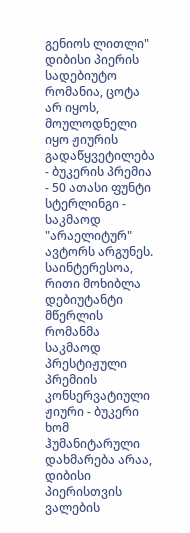გენიოს ლითლი" დიბისი პიერის სადებიუტო რომანია, ცოტა არ იყოს, მოულოდნელი იყო ჟიურის გადაწყვეტილება - ბუკერის პრემია - 50 ათასი ფუნტი სტერლინგი - საკმაოდ "არაელიტურ" ავტორს არგუნეს. საინტერესოა, რითი მოხიბლა დებიუტანტი მწერლის რომანმა საკმაოდ პრესტიჟული პრემიის კონსერვატიული ჟიური - ბუკერი ხომ ჰუმანიტარული დახმარება არაა, დიბისი პიერისთვის ვალების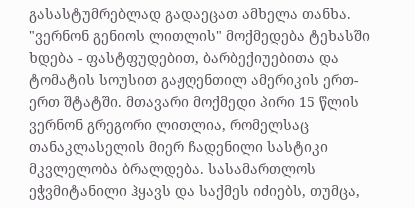გასასტუმრებლად გადაეცათ ამხელა თანხა.
"ვერნონ გენიოს ლითლის" მოქმედება ტეხასში ხდება - ფასტფუდებით, ბარბექიუებითა და ტომატის სოუსით გაჟღენთილ ამერიკის ერთ-ერთ შტატში. მთავარი მოქმედი პირი 15 წლის ვერნონ გრეგორი ლითლია, რომელსაც თანაკლასელის მიერ ჩადენილი სასტიკი მკვლელობა ბრალდება. სასამართლოს ეჭვმიტანილი ჰყავს და საქმეს იძიებს, თუმცა,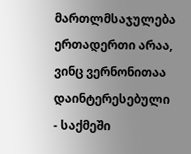მართლმსაჯულება ერთადერთი არაა, ვინც ვერნონითაა დაინტერესებული - საქმეში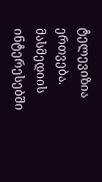ტელევიზია ერთვება. მასმედიის ინტერესებში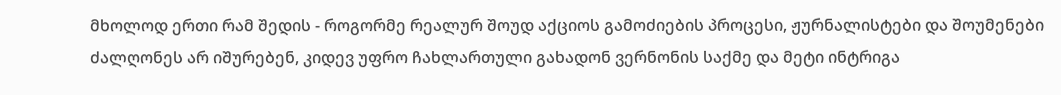მხოლოდ ერთი რამ შედის - როგორმე რეალურ შოუდ აქციოს გამოძიების პროცესი, ჟურნალისტები და შოუმენები ძალღონეს არ იშურებენ, კიდევ უფრო ჩახლართული გახადონ ვერნონის საქმე და მეტი ინტრიგა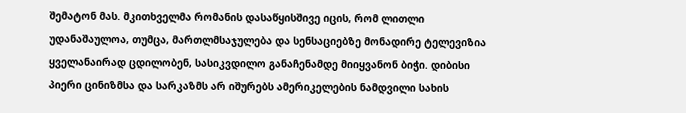შემატონ მას. მკითხველმა რომანის დასაწყისშივე იცის, რომ ლითლი უდანაშაულოა, თუმცა, მართლმსაჯულება და სენსაციებზე მონადირე ტელევიზია ყველანაირად ცდილობენ, სასიკვდილო განაჩენამდე მიიყვანონ ბიჭი. დიბისი პიერი ცინიზმსა და სარკაზმს არ იშურებს ამერიკელების ნამდვილი სახის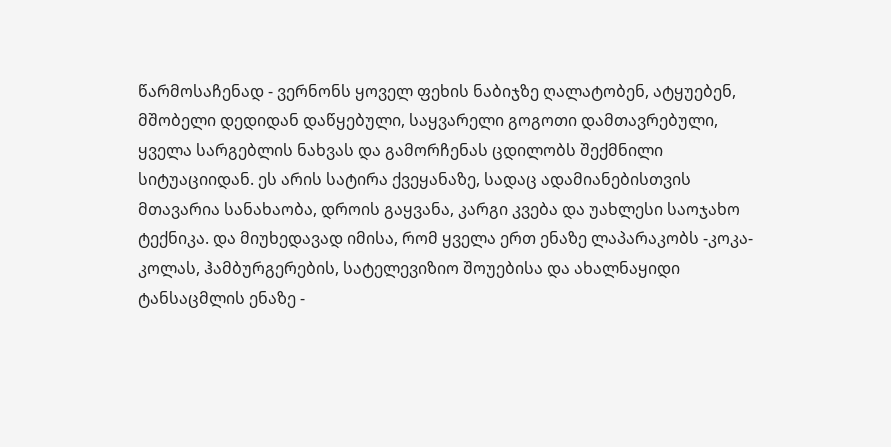წარმოსაჩენად - ვერნონს ყოველ ფეხის ნაბიჯზე ღალატობენ, ატყუებენ, მშობელი დედიდან დაწყებული, საყვარელი გოგოთი დამთავრებული, ყველა სარგებლის ნახვას და გამორჩენას ცდილობს შექმნილი სიტუაციიდან. ეს არის სატირა ქვეყანაზე, სადაც ადამიანებისთვის მთავარია სანახაობა, დროის გაყვანა, კარგი კვება და უახლესი საოჯახო ტექნიკა. და მიუხედავად იმისა, რომ ყველა ერთ ენაზე ლაპარაკობს -კოკა-კოლას, ჰამბურგერების, სატელევიზიო შოუებისა და ახალნაყიდი ტანსაცმლის ენაზე -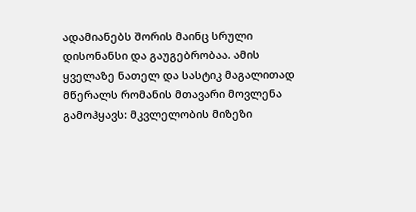ადამიანებს შორის მაინც სრული დისონანსი და გაუგებრობაა. ამის ყველაზე ნათელ და სასტიკ მაგალითად მწერალს რომანის მთავარი მოვლენა გამოჰყავს: მკვლელობის მიზეზი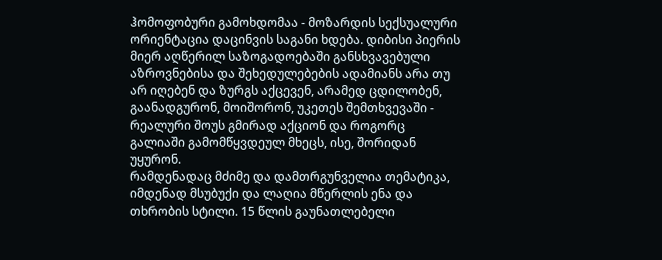ჰომოფობური გამოხდომაა - მოზარდის სექსუალური ორიენტაცია დაცინვის საგანი ხდება. დიბისი პიერის მიერ აღწერილ საზოგადოებაში განსხვავებული აზროვნებისა და შეხედულებების ადამიანს არა თუ არ იღებენ და ზურგს აქცევენ, არამედ ცდილობენ, გაანადგურონ, მოიშორონ, უკეთეს შემთხვევაში - რეალური შოუს გმირად აქციონ და როგორც გალიაში გამომწყვდეულ მხეცს, ისე, შორიდან უყურონ.
რამდენადაც მძიმე და დამთრგუნველია თემატიკა, იმდენად მსუბუქი და ლაღია მწერლის ენა და თხრობის სტილი. 15 წლის გაუნათლებელი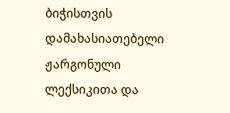ბიჭისთვის დამახასიათებელი ჟარგონული ლექსიკითა და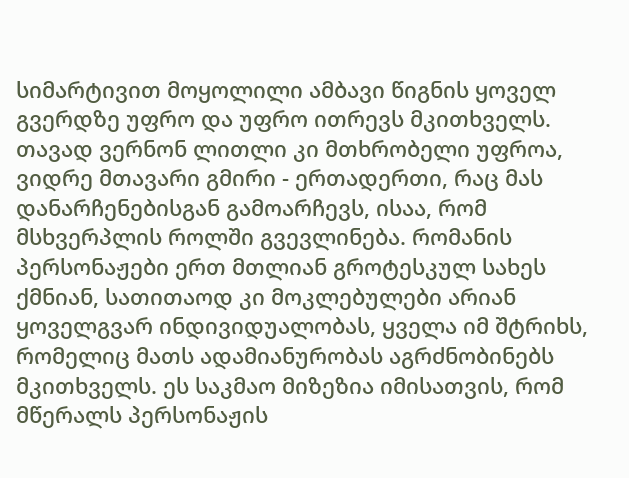სიმარტივით მოყოლილი ამბავი წიგნის ყოველ გვერდზე უფრო და უფრო ითრევს მკითხველს. თავად ვერნონ ლითლი კი მთხრობელი უფროა, ვიდრე მთავარი გმირი - ერთადერთი, რაც მას დანარჩენებისგან გამოარჩევს, ისაა, რომ მსხვერპლის როლში გვევლინება. რომანის პერსონაჟები ერთ მთლიან გროტესკულ სახეს ქმნიან, სათითაოდ კი მოკლებულები არიან ყოველგვარ ინდივიდუალობას, ყველა იმ შტრიხს, რომელიც მათს ადამიანურობას აგრძნობინებს მკითხველს. ეს საკმაო მიზეზია იმისათვის, რომ მწერალს პერსონაჟის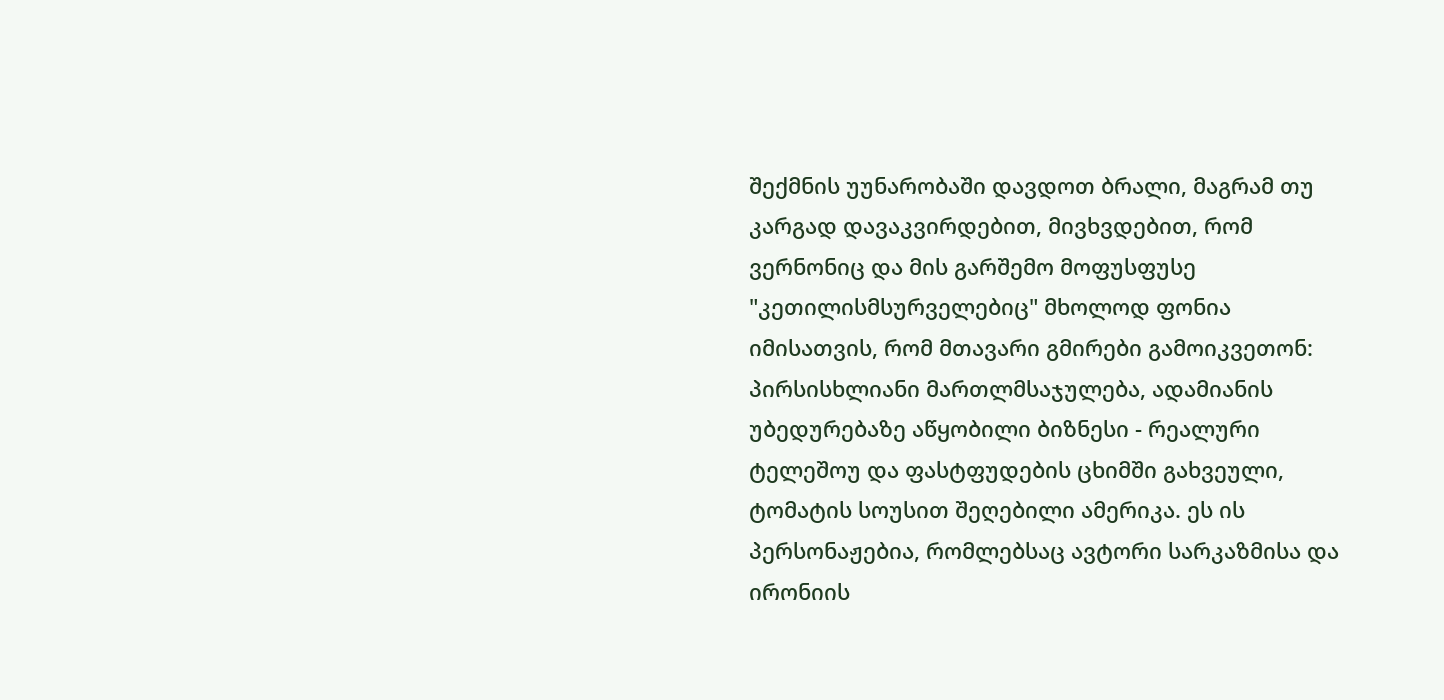შექმნის უუნარობაში დავდოთ ბრალი, მაგრამ თუ კარგად დავაკვირდებით, მივხვდებით, რომ ვერნონიც და მის გარშემო მოფუსფუსე "კეთილისმსურველებიც" მხოლოდ ფონია იმისათვის, რომ მთავარი გმირები გამოიკვეთონ: პირსისხლიანი მართლმსაჯულება, ადამიანის უბედურებაზე აწყობილი ბიზნესი - რეალური ტელეშოუ და ფასტფუდების ცხიმში გახვეული, ტომატის სოუსით შეღებილი ამერიკა. ეს ის პერსონაჟებია, რომლებსაც ავტორი სარკაზმისა და ირონიის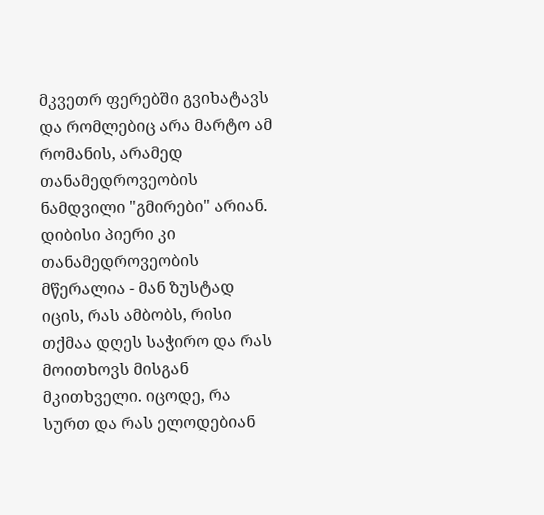მკვეთრ ფერებში გვიხატავს და რომლებიც არა მარტო ამ რომანის, არამედ თანამედროვეობის ნამდვილი "გმირები" არიან. დიბისი პიერი კი თანამედროვეობის მწერალია - მან ზუსტად იცის, რას ამბობს, რისი თქმაა დღეს საჭირო და რას მოითხოვს მისგან მკითხველი. იცოდე, რა სურთ და რას ელოდებიან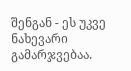შენგან - ეს უკვე ნახევარი გამარჯვებაა.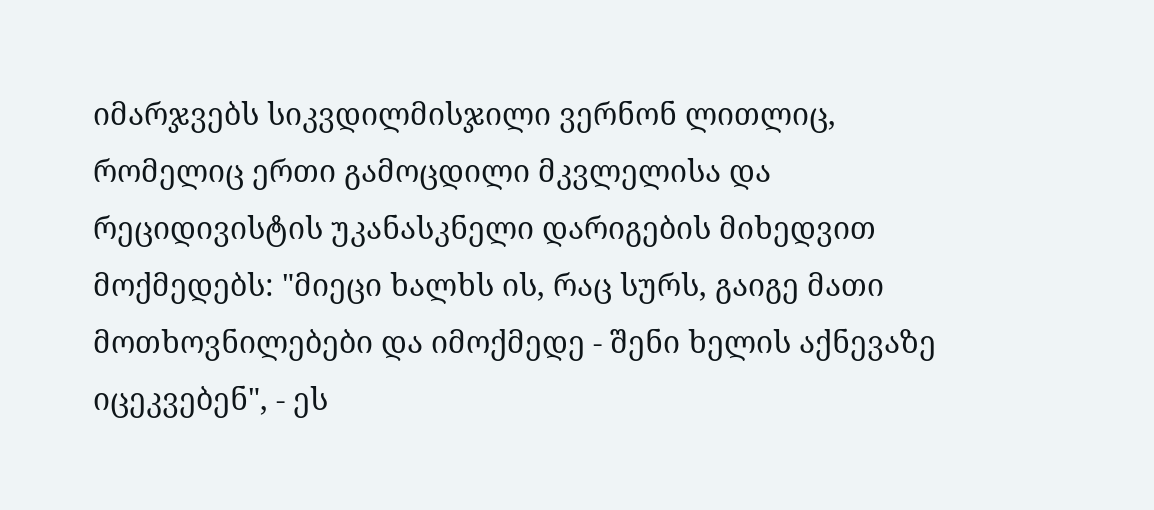იმარჯვებს სიკვდილმისჯილი ვერნონ ლითლიც, რომელიც ერთი გამოცდილი მკვლელისა და რეციდივისტის უკანასკნელი დარიგების მიხედვით მოქმედებს: "მიეცი ხალხს ის, რაც სურს, გაიგე მათი მოთხოვნილებები და იმოქმედე - შენი ხელის აქნევაზე იცეკვებენ", - ეს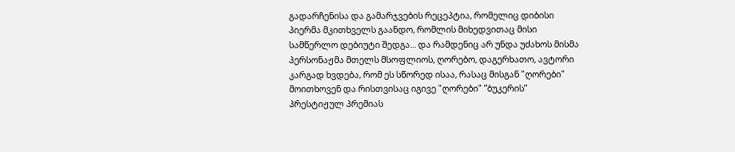გადარჩენისა და გამარჯვების რეცეპტია, რომელიც დიბისი პიერმა მკითხველს გაანდო, რომლის მიხედვითაც მისი სამწერლო დებიუტი შედგა... და რამდენიც არ უნდა უძახოს მისმა პერსონაჟმა მთელს მსოფლიოს, ღორებო, დაგერხათო, ავტორი კარგად ხვდება, რომ ეს სწორედ ისაა, რასაც მისგან "ღორები" მოითხოვენ და რისთვისაც იგივე "ღორები" ”ბუკერის” პრესტიჟულ პრემიას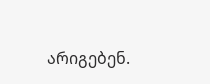არიგებენ.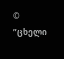© ”ცხელი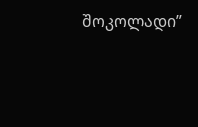შოკოლადი”